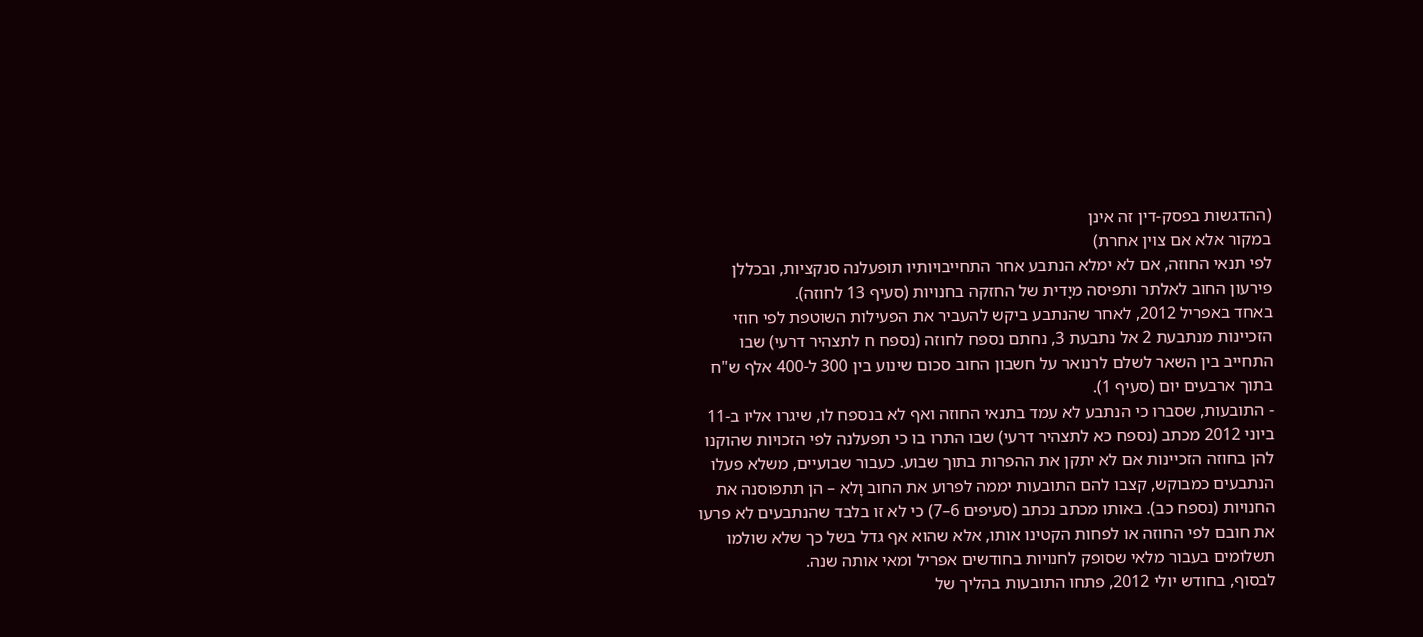(ההדגשות בפסק-דין זה אינן
במקור אלא אם צוין אחרת)
לפי תנאי החוזה, אם לא ימלא הנתבע אחר התחייבויותיו תופעלנה סנקציות, ובכללן פירעון החוב לאלתר ותפיסה מיָדית של החזקה בחנויות (סעיף 13 לחוזה).
באחד באפריל 2012, לאחר שהנתבע ביקש להעביר את הפעילות השוטפת לפי חוזי הזכיינות מנתבעת 2 אל נתבעת 3, נחתם נספח לחוזה (נספח ח לתצהיר דרעי) שבו התחייב בין השאר לשלם לרנואר על חשבון החוב סכום שינוע בין 300 ל-400 אלף ש"ח בתוך ארבעים יום (סעיף 1).
- התובעות, שסברו כי הנתבע לא עמד בתנאי החוזה ואף לא בנספח לו, שיגרו אליו ב-11 ביוני 2012 מכתב (נספח כא לתצהיר דרעי) שבו התרו בו כי תפעלנה לפי הזכויות שהוקנו להן בחוזה הזכיינות אם לא יתקן את ההפרות בתוך שבוע. כעבור שבועיים, משלא פעלו הנתבעים כמבוקש, קצבו להם התובעות יממה לפרוע את החוב וָלא – הן תתפוסנה את החנויות (נספח כב). באותו מכתב נכתב (סעיפים 6–7) כי לא זו בלבד שהנתבעים לא פרעו את חובם לפי החוזה או לפחות הקטינו אותו, אלא שהוא אף גדל בשל כך שלא שולמו תשלומים בעבור מלאי שסופק לחנויות בחודשים אפריל ומאי אותה שנה.
לבסוף, בחודש יולי 2012, פתחו התובעות בהליך של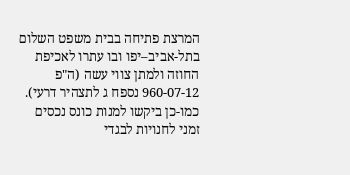המרצת פתיחה בבית משפט השלום בתל-אביב–יפו ובו עתרו לאכיפת החוזה ולמתן צווי עשה (ה"פ 960-07-12 נספח ג לתצהיר דרעי). כמו-כן ביקשו למנות כונס נכסים זמני לחנויות לבגדי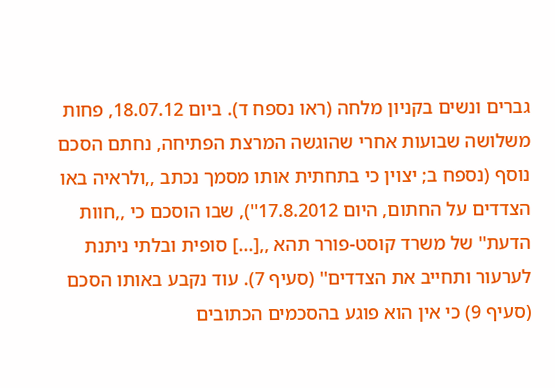גברים ונשים בקניון מלחה (ראו נספח ד). ביום 18.07.12, פחות משלושה שבועות אחרי שהוגשה המרצת הפתיחה, נחתם הסכם נוסף (נספח ב; יצוין כי בתחתית אותו מסמך נכתב ,,ולראיה באו הצדדים על החתום, היום 17.8.2012''), שבו הוסכם כי ,,חוות הדעת'' של משרד קוסט-פורר תהא ,,[...] סופית ובלתי ניתנת לערעור ותחייב את הצדדים'' (סעיף 7). עוד נקבע באותו הסכם (סעיף 9) כי אין הוא פוגע בהסכמים הכתובים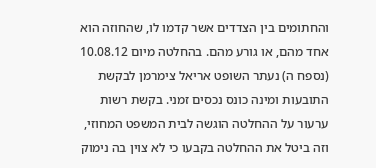והחתומים בין הצדדים אשר קדמו לו, שהחוזה הוא אחד מהם, או גורע מהם. בהחלטה מיום 10.08.12 (נספח ה) נעתר השופט אריאל צימרמן לבקשת התובעות ומינה כונס נכסים זמני. בקשת רשות ערעור על ההחלטה הוגשה לבית המשפט המחוזי, וזה ביטל את ההחלטה בקבעו כי לא צוין בה נימוק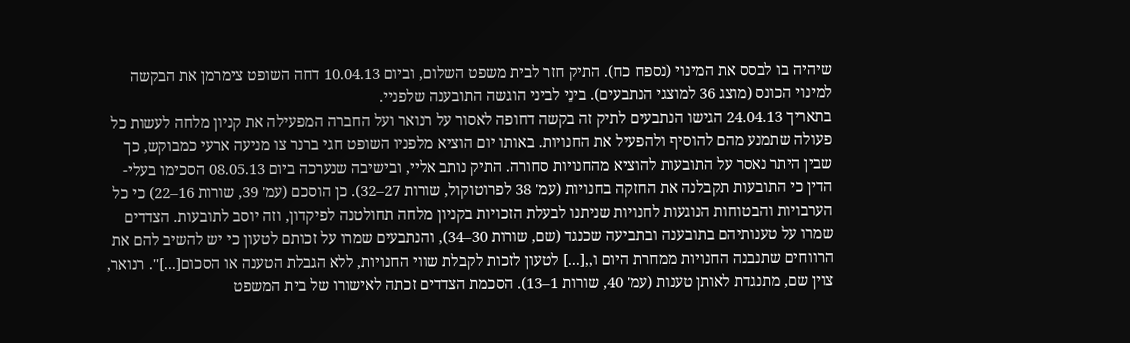שיהיה בו לבסס את המינוי (נספח כח). התיק חזר לבית משפט השלום, וביום 10.04.13 דחה השופט צימרמן את הבקשה למינוי הכונס (מוצג 36 למוצגי הנתבעים). בינֵי לביני הוגשה התובענה שלפניי.
בתאריך 24.04.13 הגישו הנתבעים לתיק זה בקשה דחופה לאסור על רנואר ועל החברה המפעילה את קניון מלחה לעשות כל פעולה שתמנע מהם להוסיף ולהפעיל את החנויות. באותו יום הוציא מלפניו השופט חגי ברנר צו מניעה ארעי כמבוקש, כך שבין היתר נאסר על התובעות להוציא מהחנויות סחורה. התיק נותב אליי, ובישיבה שנערכה ביום 08.05.13 הסכימו בעלי-הדין כי התובעות תקבלנה את החזקה בחנויות (עמ' 38 לפרוטוקול, שורות 27–32). כן הוסכם (עמ' 39, שורות 16–22) כי כל הערבויות והבטוחות הנוגעות לחנויות שניתנו לבעלת הזכויות בקניון מלחה תחולטנה לפיקדון, וזה יוסב לתובעות. הצדדים שמרו על טענותיהם בתובענה ובתביעה שכנגד (שם, שורות 30–34), והנתבעים שמרו על זכותם לטעון כי יש להשיב להם את הרווחים שתנבנה החנויות ממחרת היום ו,,[...] לטעון לזכות לקבלת שווי החנויות, ללא הגבלת הטענה או הסכום[...]''. רנואר, צוין שם, מתנגדת לאותן טענות (עמ' 40, שורות 1–13). הסכמת הצדדים זכתה לאישורו של בית המשפט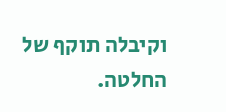וקיבלה תוקף של החלטה.